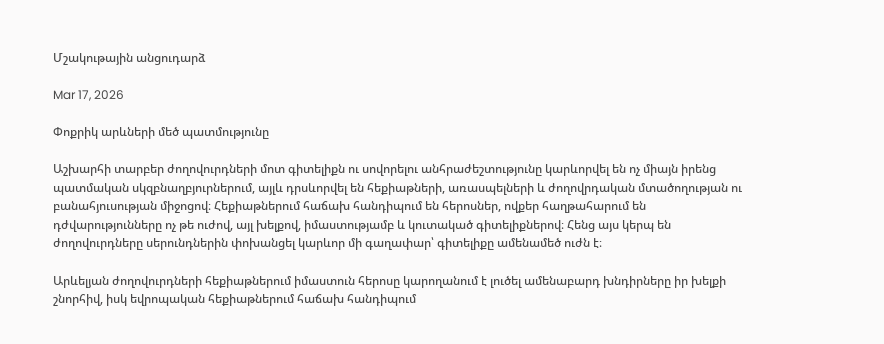Մշակութային անցուդարձ

Mar 17, 2026

Փոքրիկ արևների մեծ պատմությունը

Աշխարհի տարբեր ժողովուրդների մոտ գիտելիքն ու սովորելու անհրաժեշտությունը կարևորվել են ոչ միայն իրենց պատմական սկզբնաղբյուրներում, այլև դրսևորվել են հեքիաթների, առասպելների և ժողովրդական մտածողության ու բանահյուսության միջոցով։ Հեքիաթներում հաճախ հանդիպում են հերոսներ, ովքեր հաղթահարում են դժվարությունները ոչ թե ուժով, այլ խելքով, իմաստությամբ և կուտակած գիտելիքներով։ Հենց այս կերպ են ժողովուրդները սերունդներին փոխանցել կարևոր մի գաղափար՝ գիտելիքը ամենամեծ ուժն է։

Արևելյան ժողովուրդների հեքիաթներում իմաստուն հերոսը կարողանում է լուծել ամենաբարդ խնդիրները իր խելքի շնորհիվ, իսկ եվրոպական հեքիաթներում հաճախ հանդիպում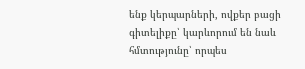ենք կերպարների, ովքեր բացի գիտելիքը՝ կարևորում են նաև հմտությունը՝ որպես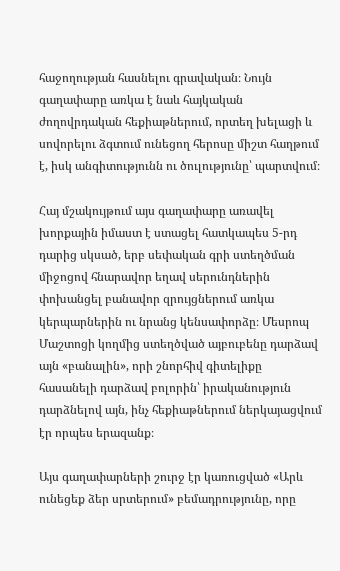հաջողության հասնելու գրավական։ Նույն գաղափարը առկա է նաև հայկական ժողովրդական հեքիաթներում, որտեղ խելացի և սովորելու ձգտում ունեցող հերոսը միշտ հաղթում է, իսկ անգիտությունն ու ծուլությունը՝ պարտվում։

Հայ մշակույթում այս գաղափարը առավել խորքային իմաստ է ստացել հատկապես 5-րդ դարից սկսած, երբ սեփական գրի ստեղծման միջոցով հնարավոր եղավ սերունդներին փոխանցել բանավոր զրույցներում առկա կերպարներին ու նրանց կենսափորձը։ Մեսրոպ Մաշտոցի կողմից ստեղծված այբուբենը դարձավ այն «բանալին», որի շնորհիվ գիտելիքը հասանելի դարձավ բոլորին՝ իրականություն դարձնելով այն, ինչ հեքիաթներում ներկայացվում էր որպես երազանք։

Այս գաղափարների շուրջ էր կառուցված «Արև ունեցեք ձեր սրտերում» բեմադրությունը, որը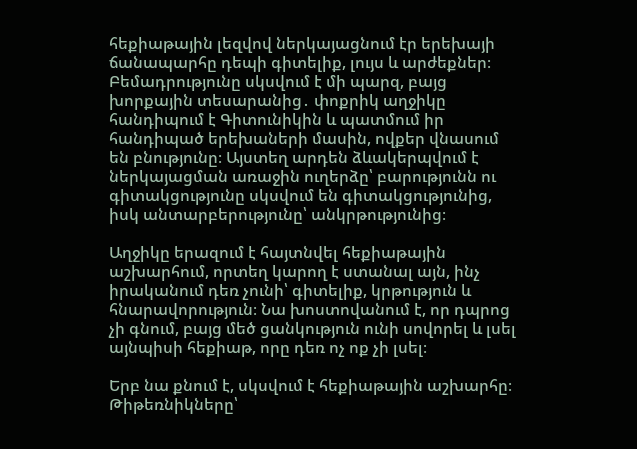հեքիաթային լեզվով ներկայացնում էր երեխայի ճանապարհը դեպի գիտելիք, լույս և արժեքներ։ Բեմադրությունը սկսվում է մի պարզ, բայց խորքային տեսարանից․ փոքրիկ աղջիկը հանդիպում է Գիտունիկին և պատմում իր հանդիպած երեխաների մասին, ովքեր վնասում են բնությունը։ Այստեղ արդեն ձևակերպվում է ներկայացման առաջին ուղերձը՝ բարությունն ու գիտակցությունը սկսվում են գիտակցությունից, իսկ անտարբերությունը՝ անկրթությունից։

Աղջիկը երազում է հայտնվել հեքիաթային աշխարհում, որտեղ կարող է ստանալ այն, ինչ իրականում դեռ չունի՝ գիտելիք, կրթություն և հնարավորություն։ Նա խոստովանում է, որ դպրոց չի գնում, բայց մեծ ցանկություն ունի սովորել և լսել այնպիսի հեքիաթ, որը դեռ ոչ ոք չի լսել։

Երբ նա քնում է, սկսվում է հեքիաթային աշխարհը։ Թիթեռնիկները՝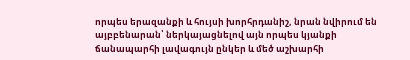որպես երազանքի և հույսի խորհրդանիշ, նրան նվիրում են այբբենարան՝ ներկայացնելով այն որպես կյանքի ճանապարհի լավագույն ընկեր և մեծ աշխարհի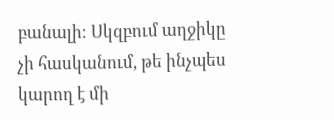բանալի։ Սկզբում աղջիկը չի հասկանում, թե ինչպես կարող է մի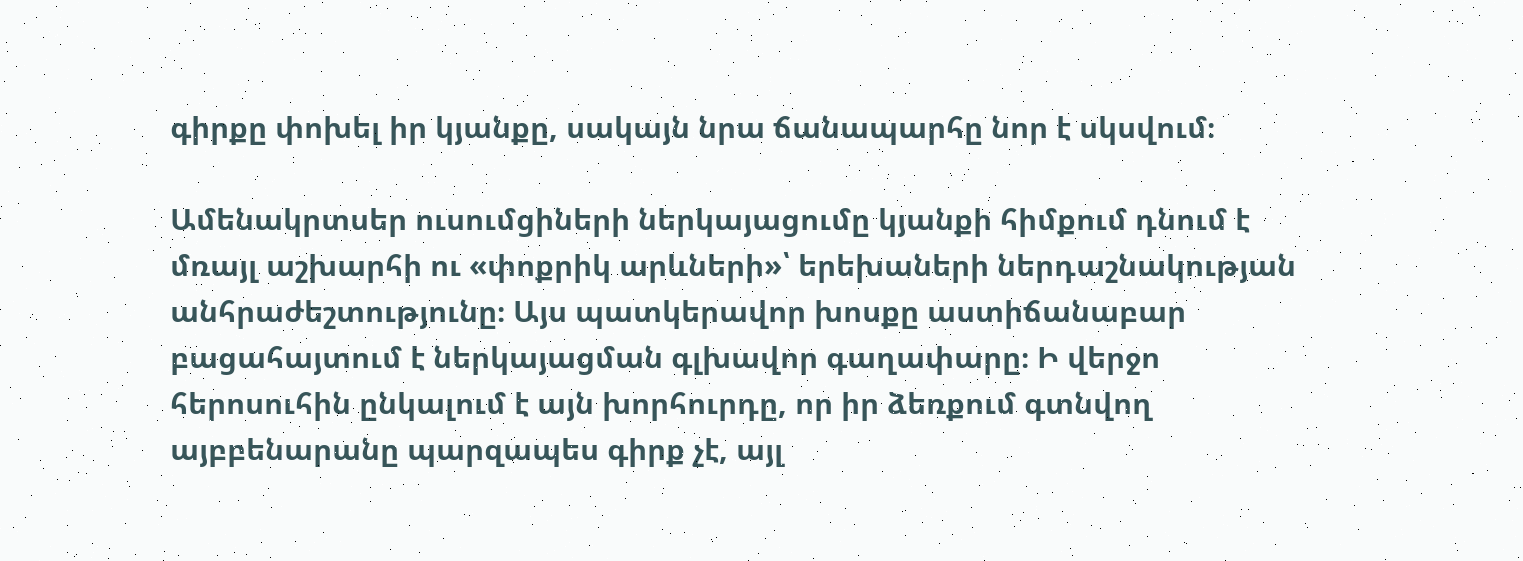գիրքը փոխել իր կյանքը, սակայն նրա ճանապարհը նոր է սկսվում։

Ամենակրտսեր ուսումցիների ներկայացումը կյանքի հիմքում դնում է մռայլ աշխարհի ու «փոքրիկ արևների»՝ երեխաների ներդաշնակության անհրաժեշտությունը։ Այս պատկերավոր խոսքը աստիճանաբար բացահայտում է ներկայացման գլխավոր գաղափարը։ Ի վերջո հերոսուհին ընկալում է այն խորհուրդը, որ իր ձեռքում գտնվող այբբենարանը պարզապես գիրք չէ, այլ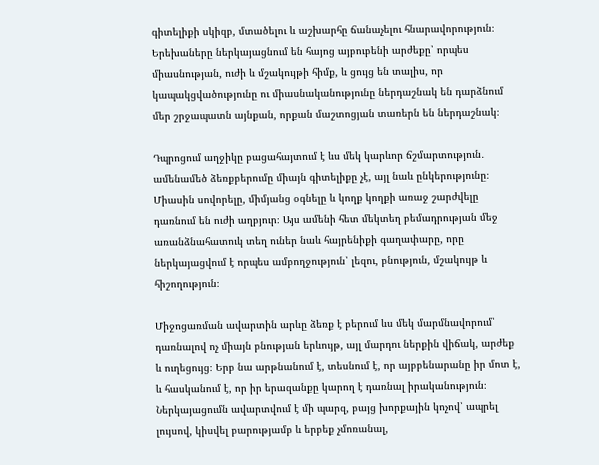գիտելիքի սկիզբ, մտածելու և աշխարհը ճանաչելու հնարավորություն։ Երեխաները ներկայացնում են հայոց այբուբենի արժեքը՝ որպես միասնության, ուժի և մշակույթի հիմք, և ցույց են տալիս, որ կապակցվածությունը ու միասնականությունը ներդաշնակ են դարձնում մեր շրջապատն այնքան, որքան մաշտոցյան տառերն են ներդաշնակ։

Դպրոցում աղջիկը բացահայտում է ևս մեկ կարևոր ճշմարտություն․ ամենամեծ ձեռքբերումը միայն գիտելիքը չէ, այլ նաև ընկերությունը։ Միասին սովորելը, միմյանց օգնելը և կողք կողքի առաջ շարժվելը դառնում են ուժի աղբյուր։ Այս ամենի հետ մեկտեղ բեմադրության մեջ առանձնահատուկ տեղ ուներ նաև հայրենիքի գաղափարը, որը ներկայացվում է որպես ամբողջություն՝ լեզու, բնություն, մշակույթ և հիշողություն։

Միջոցառման ավարտին արևը ձեռք է բերում ևս մեկ մարմնավորում՝ դառնալով ոչ միայն բնության երևույթ, այլ մարդու ներքին վիճակ, արժեք և ուղեցույց։ Երբ նա արթնանում է, տեսնում է, որ այբբենարանը իր մոտ է, և հասկանում է, որ իր երազանքը կարող է դառնալ իրականություն։ Ներկայացումն ավարտվում է մի պարզ, բայց խորքային կոչով՝ ապրել լույսով, կիսվել բարությամբ և երբեք չմոռանալ,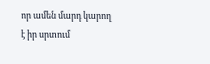որ ամեն մարդ կարող է իր սրտում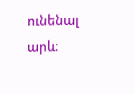ունենալ արև։